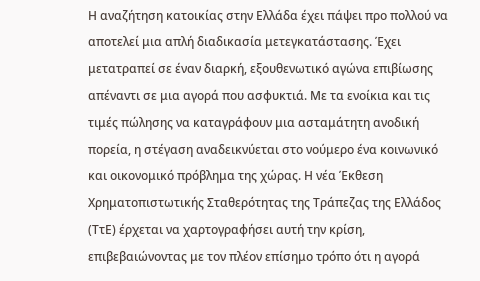Η αναζήτηση κατοικίας στην Ελλάδα έχει πάψει προ πολλού να αποτελεί μια απλή διαδικασία μετεγκατάστασης. Έχει μετατραπεί σε έναν διαρκή, εξουθενωτικό αγώνα επιβίωσης απέναντι σε μια αγορά που ασφυκτιά. Με τα ενοίκια και τις τιμές πώλησης να καταγράφουν μια ασταμάτητη ανοδική πορεία, η στέγαση αναδεικνύεται στο νούμερο ένα κοινωνικό και οικονομικό πρόβλημα της χώρας. Η νέα Έκθεση Χρηματοπιστωτικής Σταθερότητας της Τράπεζας της Ελλάδος (ΤτΕ) έρχεται να χαρτογραφήσει αυτή την κρίση, επιβεβαιώνοντας με τον πλέον επίσημο τρόπο ότι η αγορά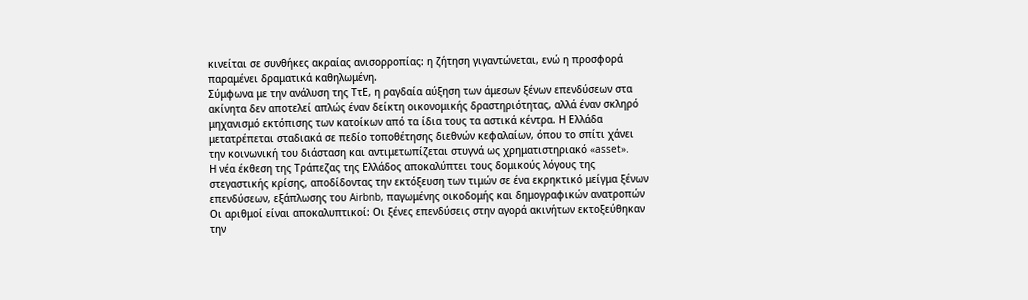κινείται σε συνθήκες ακραίας ανισορροπίας: η ζήτηση γιγαντώνεται, ενώ η προσφορά παραμένει δραματικά καθηλωμένη.
Σύμφωνα με την ανάλυση της ΤτΕ, η ραγδαία αύξηση των άμεσων ξένων επενδύσεων στα ακίνητα δεν αποτελεί απλώς έναν δείκτη οικονομικής δραστηριότητας, αλλά έναν σκληρό μηχανισμό εκτόπισης των κατοίκων από τα ίδια τους τα αστικά κέντρα. Η Ελλάδα μετατρέπεται σταδιακά σε πεδίο τοποθέτησης διεθνών κεφαλαίων, όπου το σπίτι χάνει την κοινωνική του διάσταση και αντιμετωπίζεται στυγνά ως χρηματιστηριακό «asset».
Η νέα έκθεση της Τράπεζας της Ελλάδος αποκαλύπτει τους δομικούς λόγους της στεγαστικής κρίσης, αποδίδοντας την εκτόξευση των τιμών σε ένα εκρηκτικό μείγμα ξένων επενδύσεων, εξάπλωσης του Airbnb, παγωμένης οικοδομής και δημογραφικών ανατροπών
Οι αριθμοί είναι αποκαλυπτικοί: Οι ξένες επενδύσεις στην αγορά ακινήτων εκτοξεύθηκαν την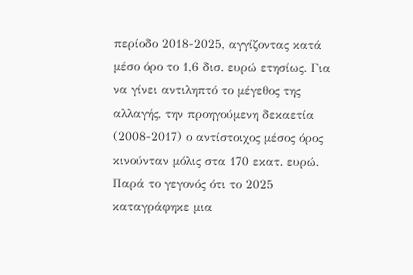περίοδο 2018-2025, αγγίζοντας κατά μέσο όρο το 1,6 δισ. ευρώ ετησίως. Για να γίνει αντιληπτό το μέγεθος της αλλαγής, την προηγούμενη δεκαετία (2008-2017) ο αντίστοιχος μέσος όρος κινούνταν μόλις στα 170 εκατ. ευρώ. Παρά το γεγονός ότι το 2025 καταγράφηκε μια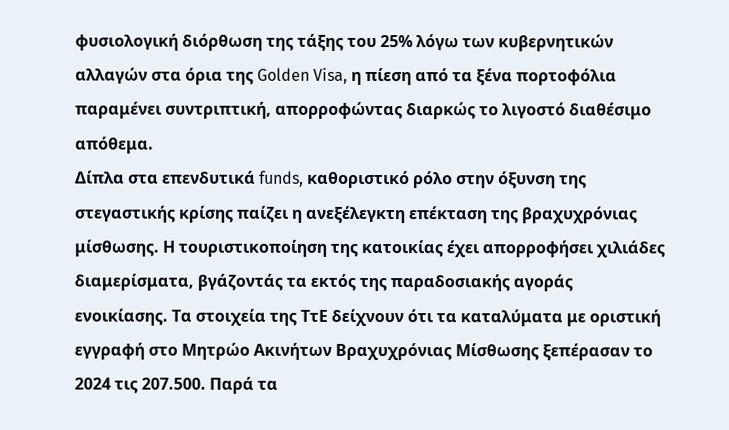φυσιολογική διόρθωση της τάξης του 25% λόγω των κυβερνητικών αλλαγών στα όρια της Golden Visa, η πίεση από τα ξένα πορτοφόλια παραμένει συντριπτική, απορροφώντας διαρκώς το λιγοστό διαθέσιμο απόθεμα.
Δίπλα στα επενδυτικά funds, καθοριστικό ρόλο στην όξυνση της στεγαστικής κρίσης παίζει η ανεξέλεγκτη επέκταση της βραχυχρόνιας μίσθωσης. Η τουριστικοποίηση της κατοικίας έχει απορροφήσει χιλιάδες διαμερίσματα, βγάζοντάς τα εκτός της παραδοσιακής αγοράς ενοικίασης. Τα στοιχεία της ΤτΕ δείχνουν ότι τα καταλύματα με οριστική εγγραφή στο Μητρώο Ακινήτων Βραχυχρόνιας Μίσθωσης ξεπέρασαν το 2024 τις 207.500. Παρά τα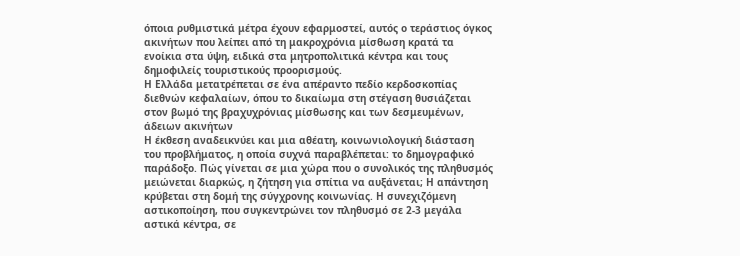όποια ρυθμιστικά μέτρα έχουν εφαρμοστεί, αυτός ο τεράστιος όγκος ακινήτων που λείπει από τη μακροχρόνια μίσθωση κρατά τα ενοίκια στα ύψη, ειδικά στα μητροπολιτικά κέντρα και τους δημοφιλείς τουριστικούς προορισμούς.
Η Ελλάδα μετατρέπεται σε ένα απέραντο πεδίο κερδοσκοπίας διεθνών κεφαλαίων, όπου το δικαίωμα στη στέγαση θυσιάζεται στον βωμό της βραχυχρόνιας μίσθωσης και των δεσμευμένων, άδειων ακινήτων
Η έκθεση αναδεικνύει και μια αθέατη, κοινωνιολογική διάσταση του προβλήματος, η οποία συχνά παραβλέπεται: το δημογραφικό παράδοξο. Πώς γίνεται σε μια χώρα που ο συνολικός της πληθυσμός μειώνεται διαρκώς, η ζήτηση για σπίτια να αυξάνεται; Η απάντηση κρύβεται στη δομή της σύγχρονης κοινωνίας. Η συνεχιζόμενη αστικοποίηση, που συγκεντρώνει τον πληθυσμό σε 2-3 μεγάλα αστικά κέντρα, σε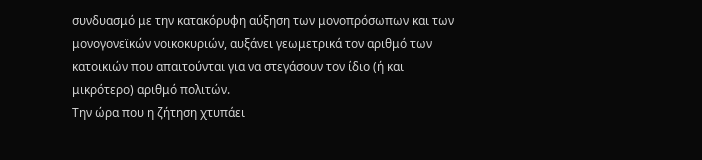συνδυασμό με την κατακόρυφη αύξηση των μονοπρόσωπων και των μονογονεϊκών νοικοκυριών, αυξάνει γεωμετρικά τον αριθμό των κατοικιών που απαιτούνται για να στεγάσουν τον ίδιο (ή και μικρότερο) αριθμό πολιτών.
Την ώρα που η ζήτηση χτυπάει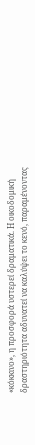«κόκκινο», η προσφορά υστερεί δραματικά. Η οικοδομική δραστηριότητα αδυνατεί να καλύψει το κενό, παραμένοντας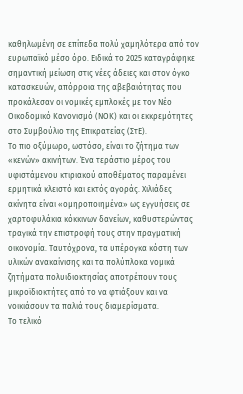καθηλωμένη σε επίπεδα πολύ χαμηλότερα από τον ευρωπαϊκό μέσο όρο. Ειδικά το 2025 καταγράφηκε σημαντική μείωση στις νέες άδειες και στον όγκο κατασκευών, απόρροια της αβεβαιότητας που προκάλεσαν οι νομικές εμπλοκές με τον Νέο Οικοδομικό Κανονισμό (ΝΟΚ) και οι εκκρεμότητες στο Συμβούλιο της Επικρατείας (ΣτΕ).
Το πιο οξύμωρο, ωστόσο, είναι το ζήτημα των «κενών» ακινήτων. Ένα τεράστιο μέρος του υφιστάμενου κτιριακού αποθέματος παραμένει ερμητικά κλειστό και εκτός αγοράς. Χιλιάδες ακίνητα είναι «ομηροποιημένα» ως εγγυήσεις σε χαρτοφυλάκια κόκκινων δανείων, καθυστερώντας τραγικά την επιστροφή τους στην πραγματική οικονομία. Ταυτόχρονα, τα υπέρογκα κόστη των υλικών ανακαίνισης και τα πολύπλοκα νομικά ζητήματα πολυιδιοκτησίας αποτρέπουν τους μικροϊδιοκτήτες από το να φτιάξουν και να νοικιάσουν τα παλιά τους διαμερίσματα.
Το τελικό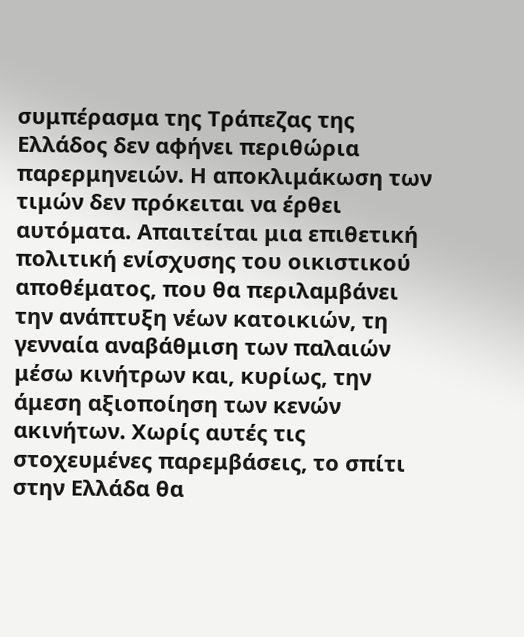συμπέρασμα της Τράπεζας της Ελλάδος δεν αφήνει περιθώρια παρερμηνειών. Η αποκλιμάκωση των τιμών δεν πρόκειται να έρθει αυτόματα. Απαιτείται μια επιθετική πολιτική ενίσχυσης του οικιστικού αποθέματος, που θα περιλαμβάνει την ανάπτυξη νέων κατοικιών, τη γενναία αναβάθμιση των παλαιών μέσω κινήτρων και, κυρίως, την άμεση αξιοποίηση των κενών ακινήτων. Χωρίς αυτές τις στοχευμένες παρεμβάσεις, το σπίτι στην Ελλάδα θα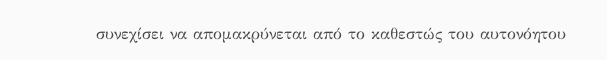συνεχίσει να απομακρύνεται από το καθεστώς του αυτονόητου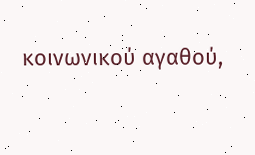κοινωνικού αγαθού,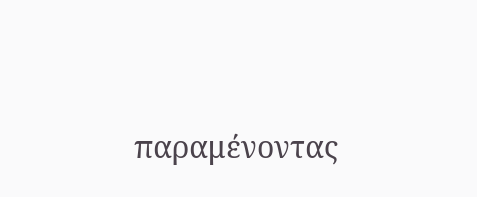παραμένοντας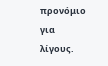προνόμιο για λίγους.